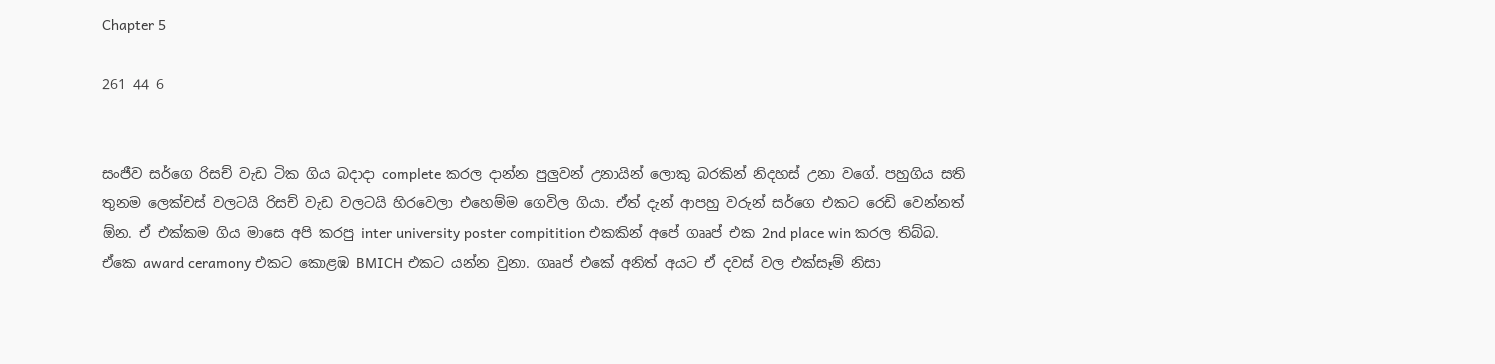Chapter 5

261 44 6


සංජීව සර්ගෙ රිසච් වැඩ ටික ගිය බදාදා complete කරල දාන්න පුලුවන් උනායින් ලොකු බරකින් නිදහස් උනා වගේ. පහුගිය සති තුනම ලෙක්චස් වලටයි රිසච් වැඩ වලටයි හිරවෙලා එහෙම්ම ගෙවිල ගියා. ඒත් දැන් ආපහු වරුන් සර්ගෙ එකට රෙඩි වෙන්නත් ඕන. ඒ එක්කම ගිය මාසෙ අපි කරපු inter university poster compitition එකකින් අපේ ගෲප් එක 2nd place win කරල තිබ්බ. ඒකෙ award ceramony එකට කොළඹ BMICH එකට යන්න වුනා. ගෲප් එකේ අනිත් අයට ඒ දවස් වල එක්සෑම් නිසා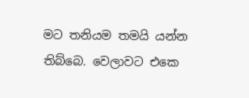මට තනියම තමයි යන්න තිබ්බෙ. වෙලාවට එකෙ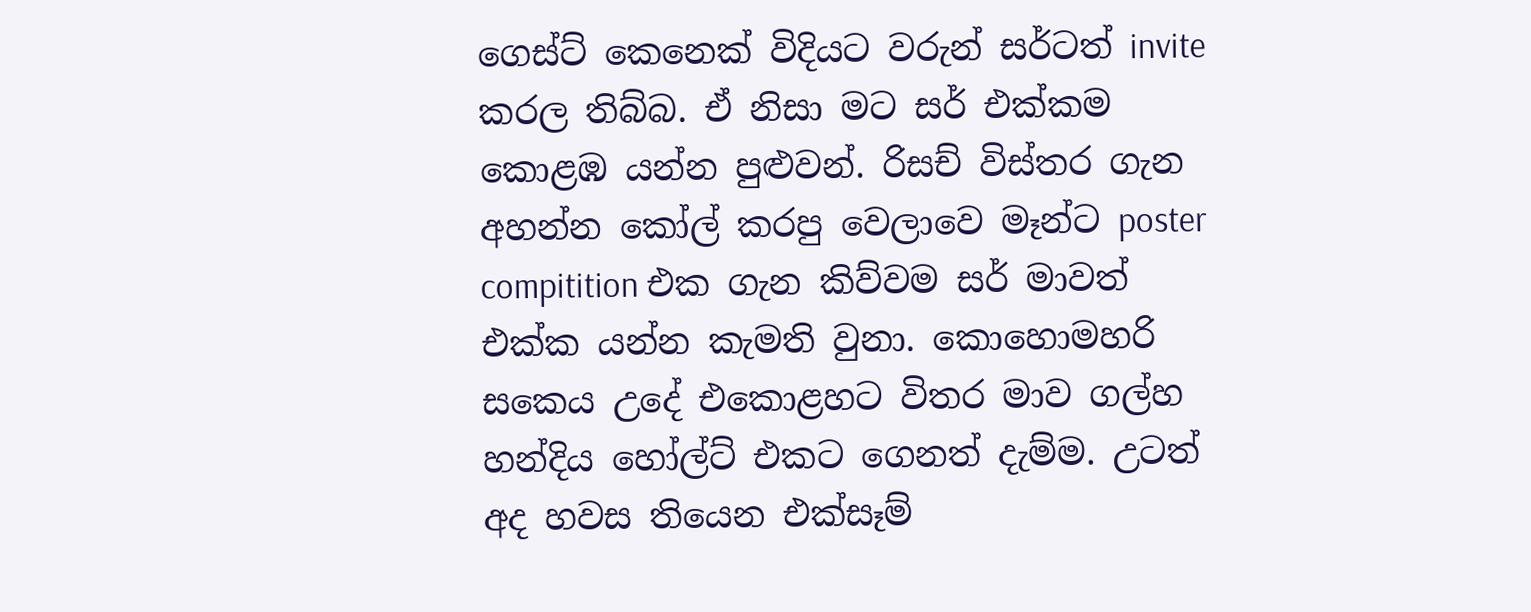ගෙස්ට් කෙනෙක් විදියට වරුන් සර්ටත් invite කරල තිබ්බ. ඒ නිසා මට සර් එක්කම කොළඹ යන්න පුළුවන්. රිසච් විස්තර ගැන අහන්න කෝල් කරපු වෙලාවෙ මෑන්ට poster compitition එක ගැන කිව්වම සර් මාවත් එක්ක යන්න කැමති වුනා. කොහොමහරි සකෙය උදේ එකොළහට විතර මාව ගල්හ හන්දිය හෝල්ට් එකට ගෙනත් දැම්ම. උටත් අද හවස තියෙන එක්සෑම්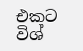එකට විශ්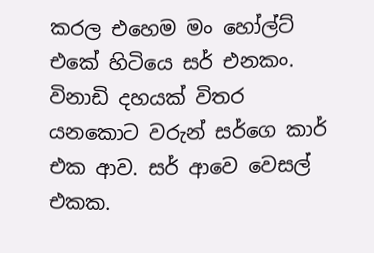කරල එහෙම මං හෝල්ට් එකේ හිටියෙ සර් එනකං. විනාඩි දහයක් විතර යනකොට වරුන් සර්ගෙ කාර් එක ආව. සර් ආවෙ වෙසල් එකක.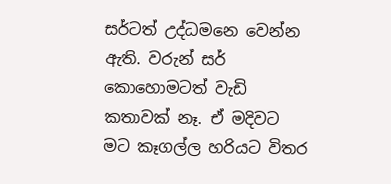සර්ටත් උද්ධමනෙ වෙන්න ඇති. වරුන් සර් කොහොමටත් වැඩි කතාවක් නෑ. ඒ මදිවට මට කෑගල්ල හරියට විතර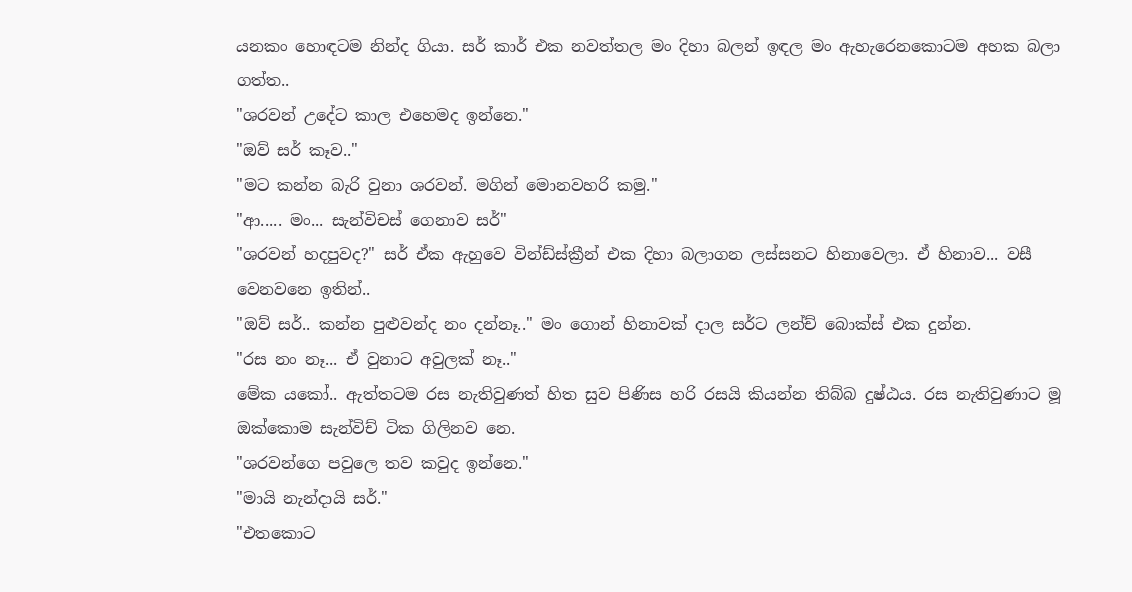යනකං හොඳටම නින්ද ගියා. සර් කාර් එක නවත්තල මං දිහා බලන් ඉඳල මං ඇහැරෙනකොටම අහක බලා ගත්ත..
"ශරවන් උදේට කාල එහෙමද ඉන්නෙ."
"ඔව් සර් කෑව.."
"මට කන්න බැරි වුනා ශරවන්. මගින් මොනවහරි කමු."
"ආ..... මං... සැන්විචස් ගෙනාව සර්"
"ශරවන් හදපුවද?" සර් ඒක ඇහුවෙ වින්ඩ්ස්ක්‍රීන් එක දිහා බලාගන ලස්සනට හිනාවෙලා. ඒ හිනාව... වසී වෙනවනෙ ඉතින්..
"ඔව් සර්.. කන්න පුළුවන්ද නං දන්නෑ.." මං ගොන් හිනාවක් දාල සර්ට ලන්ච් බොක්ස් එක දුන්න.
"රස නං නෑ... ඒ වුනාට අවුලක් නෑ.."
මේක යකෝ.. ඇත්තටම රස නැතිවුණත් හිත සුව පිණිස හරි රසයි කියන්න තිබ්බ දුෂ්ඨය. රස නැතිවුණාට මූ ඔක්කොම සැන්විච් ටික ගිලිනව නෙ.
"ශරවන්ගෙ පවුලෙ තව කවුද ඉන්නෙ."
"මායි නැන්දායි සර්."
"එතකොට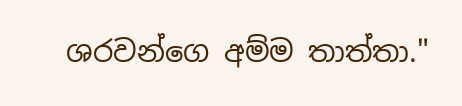ශරවන්ගෙ අම්ම තාත්තා."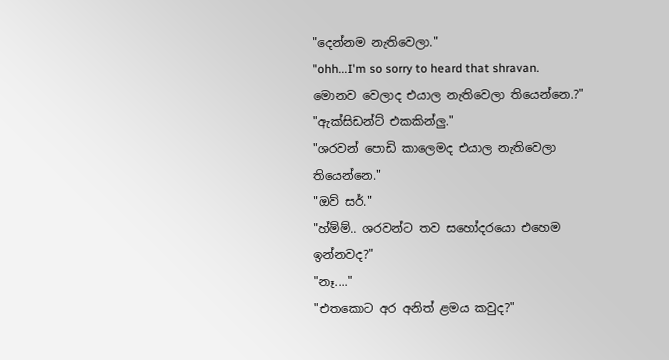"දෙන්නම නැතිවෙලා."
"ohh...I'm so sorry to heard that shravan. මොනව වෙලාද එයාල නැතිවෙලා තියෙන්නෙ.?"
"ඇක්සිඩන්ට් එකකින්ලු."
"ශරවන් පොඩි කාලෙමද එයාල නැතිවෙලා තියෙන්නෙ."
"ඔව් සර්."
"හ්ම්ම්.. ශරවන්ට තව සහෝදරයො එහෙම ඉන්නවද?"
"නෑ...."
"එතකොට අර අනිත් ළමය කවුද?"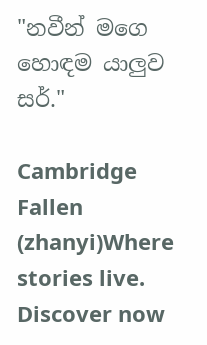"නවීන් මගෙ හොඳම යාලුව සර්."

Cambridge Fallen (zhanyi)Where stories live. Discover now